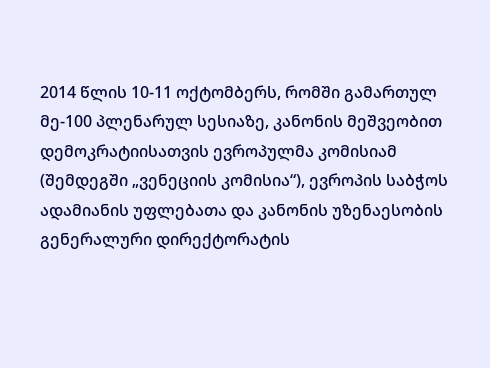2014 წლის 10-11 ოქტომბერს, რომში გამართულ მე-100 პლენარულ სესიაზე, კანონის მეშვეობით დემოკრატიისათვის ევროპულმა კომისიამ (შემდეგში „ვენეციის კომისია“), ევროპის საბჭოს ადამიანის უფლებათა და კანონის უზენაესობის გენერალური დირექტორატის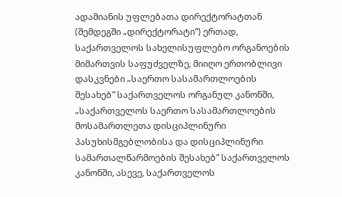ადამიანის უფლებათა დირექტორატთან (შემდეგში „დირექტორატი“) ერთად, საქართველოს სახელისუფლებო ორგანოების მიმართვის საფუძველზე, მიიღო ერთობლივი დასკვნები „საერთო სასამართლოების შესახებ“ საქართველოს ორგანულ კანონში, „საქართველოს საერთო სასამართლოების მოსამართლეთა დისციპლინური პასუხისმგებლობისა და დისციპლინური სამართალწარმოების შესახებ“ საქართველოს კანონში, ასევე, საქართველოს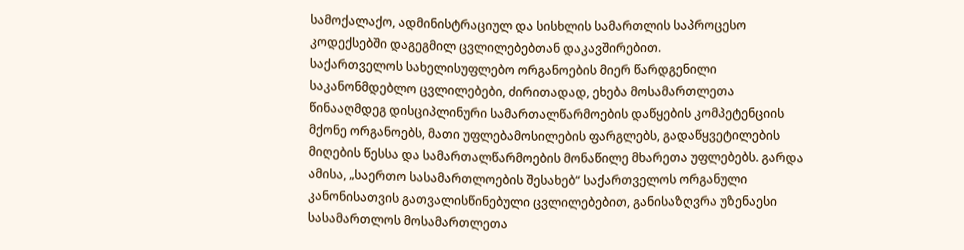სამოქალაქო, ადმინისტრაციულ და სისხლის სამართლის საპროცესო კოდექსებში დაგეგმილ ცვლილებებთან დაკავშირებით.
საქართველოს სახელისუფლებო ორგანოების მიერ წარდგენილი საკანონმდებლო ცვლილებები, ძირითადად, ეხება მოსამართლეთა წინააღმდეგ დისციპლინური სამართალწარმოების დაწყების კომპეტენციის მქონე ორგანოებს, მათი უფლებამოსილების ფარგლებს, გადაწყვეტილების მიღების წესსა და სამართალწარმოების მონაწილე მხარეთა უფლებებს. გარდა ამისა, „საერთო სასამართლოების შესახებ“ საქართველოს ორგანული კანონისათვის გათვალისწინებული ცვლილებებით, განისაზღვრა უზენაესი სასამართლოს მოსამართლეთა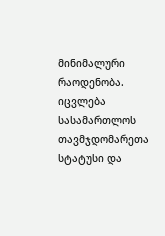მინიმალური რაოდენობა. იცვლება სასამართლოს თავმჯდომარეთა სტატუსი და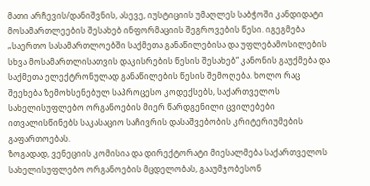მათი არჩევის/დანიშვნის, ასევე, იუსტიციის უმაღლეს საბჭოში კანდიდატი მოსამართლეების შესახებ ინფორმაციის შეგროვების წესი. იგეგმება „საერთო სასამართლოებში საქმეთა განაწილებისა და უფლებამოსილების სხვა მოსამართლისათვის დაკისრების წესის შესახებ“ კანონის გაუქმება და საქმეთა ელექტრონულად განაწილების წესის შემოღება. ხოლო რაც შეეხება ზემოხსენებულ საპროცესო კოდექსებს, საქართველოს სახელისუფლებო ორგანოების მიერ წარდგენილი ცვილებები ითვალისწინებს საკასაციო საჩივრის დასაშვებობის კრიტერიუმების გაფართოებას.
ზოგადად, ვენეციის კომისია და დირექტორატი მიესალმება საქართველოს სახელისუფლებო ორგანოების მცდელობას, გააუმჯობესონ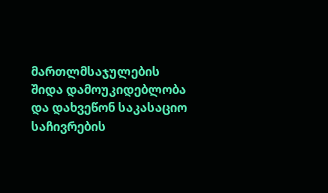მართლმსაჯულების შიდა დამოუკიდებლობა და დახვეწონ საკასაციო საჩივრების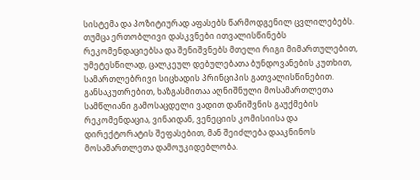სისტემა და პოზიტიურად აფასებს წარმოდგენილ ცვლილებებს. თუმცა ერთობლივი დასკვნები ითვალისწინებს რეკომენდაციებსა და შენიშვნებს მთელი რიგი მიმართულებით, უმეტესწილად, ცალკეულ დებულებათა ბუნდოვანების კუთხით, სამართლებრივი სიცხადის პრინციპის გათვალისწინებით. განსაკუთრებით, ხაზგასმითაა აღნიშნული მოსამართლეთა სამწლიანი გამოსაცდელი ვადით დანიშვნის გაუქმების რეკომენდაცია, ვინაიდან, ვენეციის კომისიისა და დირექტორატის შეფასებით, მან შეიძლება დააკნინოს მოსამართლეთა დამოუკიდებლობა.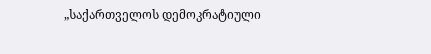„საქართველოს დემოკრატიული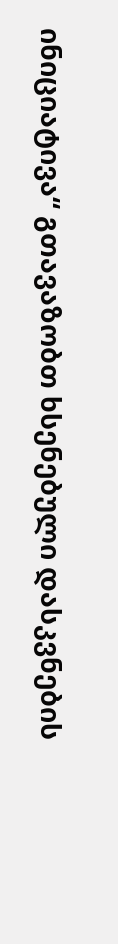ინიციატივა“ გთავაზობთ ხსენებული დასკვნების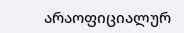არაოფიციალურ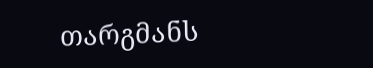თარგმანს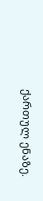ქართულ ენაზე.